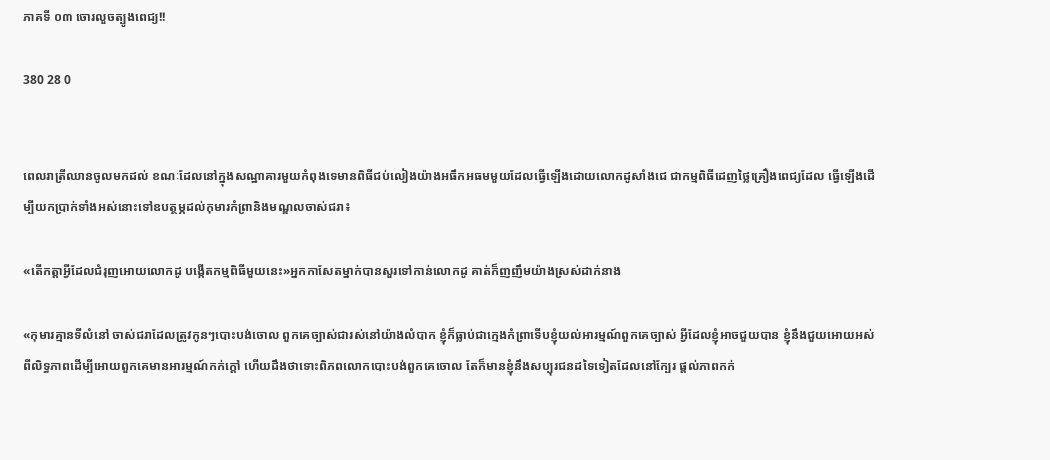ភាគទី ០៣ ចោរលួចត្បូងពេជ្យ!!

380 28 0


ពេលរាត្រីឈានចូលមកដល់ ខណៈដែលនៅក្នុងសណ្ឋាគារមួយកំពុងទេមានពិធីជប់លៀងយ៉ាងអធឹកអធមមួយដែលធ្វើឡើងដោយលោកដូសាំងជេ ជាកម្មពិធីដេញថ្លៃគ្រឿងពេជ្យដែល ធ្វើឡើងដើម្បីយកប្រាក់ទាំងអស់នោះទៅឧបត្ថម្ភដល់កុមារកំព្រានិងមណ្ឌលចាស់ជរា៖

«តើកត្តាអ្វីដែលជំរុញអោយលោកដូ បង្កើតកម្មពិធីមួយនេះ»អ្នកកាសែតម្នាក់បានសួរទៅកាន់លោកដូ គាត់ក៏ញញឹមយ៉ាងស្រស់ដាក់នាង

«កុមារគ្មានទីលំនៅ ចាស់ជរាដែលត្រូវកូនៗបោះបង់ចោល ពួកគេច្បាស់ជារស់នៅយ៉ាងលំបាក ខ្ញុំក៏ធ្លាប់ជាក្មេងកំព្រាទើបខ្ញុំយល់អារម្មណ៍ពួកគេច្បាស់ អ្វីដែលខ្ញុំអាចជួយបាន ខ្ញុំនឹងជួយអោយអស់ពីលិទ្ធភាពដើម្បីអោយពួកគេមានអារម្មណ៍កក់ក្តៅ ហើយដឹងថាទោះពិភពលោកបោះបង់ពួកគេចោល តែក៏មានខ្ញុំនឹងសប្បុរជនដទៃទៀតដែលនៅក្បែរ ផ្តល់ភាពកក់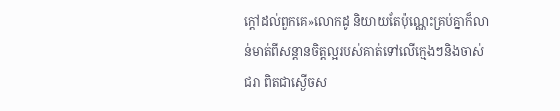ក្តៅដល់ពួកគេ»លោកដូ និយាយតែប៉ុណ្ណេះគ្រប់គ្នាក៏លាន់មាត់ពីសន្តានចិត្តល្អរបស់គាត់ទៅលើក្មេងៗនិងចាស់ជរា ពិតជាស្ងើចស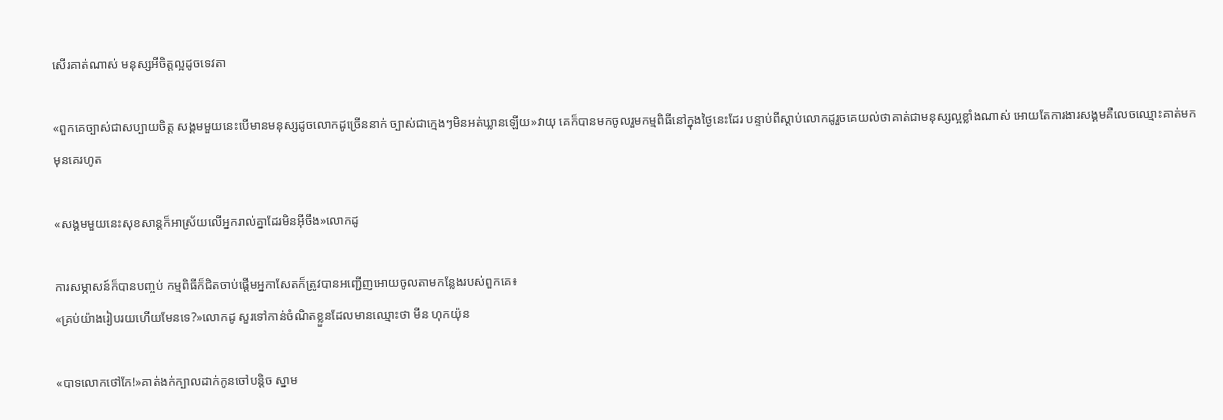សើរគាត់ណាស់ មនុស្សអីចិត្តល្អដូចទេវតា

«ពួកគេច្បាស់ជាសប្បាយចិត្ត សង្គមមួយនេះបើមានមនុស្សដូចលោកដូច្រើននាក់ ច្បាស់ជាក្មេងៗមិនអត់ឃ្លានឡើយ»វាយុ គេក៏បានមកចូលរួមកម្មពិធីនៅក្នុងថ្ងៃនេះដែរ បន្ទាប់ពីស្តាប់លោកដូរួចគេយល់ថាគាត់ជាមនុស្សល្អខ្លាំងណាស់ អោយតែការងារសង្គមគឺលេចឈ្មោះគាត់មកមុនគេរហូត

«សង្គមមួយនេះសុខសាន្តក៏អាស្រ័យលើអ្នករាល់គ្នាដែរមិនអ៊ីចឹង»លោកដូ

ការសម្ភាសន៍ក៏បានបញ្ចប់ កម្មពិធីក៏ជិតចាប់ផ្តើមអ្នកាសែតក៏ត្រូវបានអញ្ជើញអោយចូលតាមកន្លែងរបស់ពួកគេ៖
«គ្រប់យ៉ាងរៀបរយហើយមែនទេ?»លោកដូ សួរទៅកាន់ចំណិតខ្លួនដែលមានឈ្មោះថា មីន ហុកយ៉ុន

«បាទលោកថៅកែ!»គាត់ងក់ក្បាលដាក់កូនចៅបន្តិច ស្នាម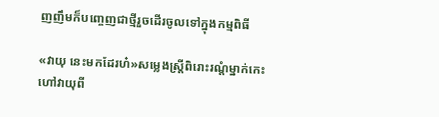ញញឹមក៏បញ្ចេញជាថ្មីរួចដើរចូលទៅក្នុងកម្មពិធី

«វាយុ នេះមកដែរហ៎»សម្លេងស្ត្រីពិរោះរណ្តំម្នាក់កេះហៅវាយុពី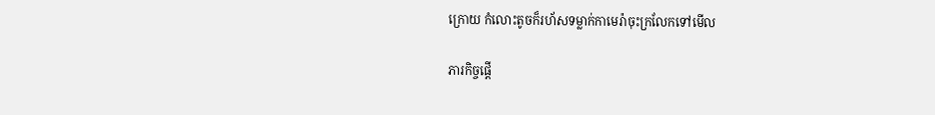ក្រោយ កំលោះតូចក៏រហ័សទម្លាក់កាមេរ៉ាចុះក្រលែកទៅមើល

ភារកិច្ចផ្តើ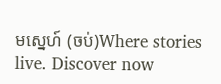មស្នេហ៍ (ចប់)Where stories live. Discover now